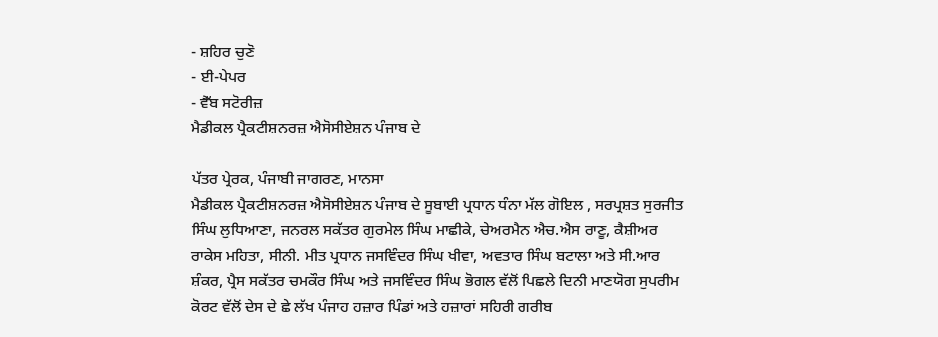- ਸ਼ਹਿਰ ਚੁਣੋ
- ਈ-ਪੇਪਰ
- ਵੈੱਬ ਸਟੋਰੀਜ਼
ਮੈਡੀਕਲ ਪ੍ਰੈਕਟੀਸ਼ਨਰਜ਼ ਐਸੋਸੀਏਸ਼ਨ ਪੰਜਾਬ ਦੇ

ਪੱਤਰ ਪ੍ਰੇਰਕ, ਪੰਜਾਬੀ ਜਾਗਰਣ, ਮਾਨਸਾ
ਮੈਡੀਕਲ ਪ੍ਰੈਕਟੀਸ਼ਨਰਜ਼ ਐਸੋਸੀਏਸ਼ਨ ਪੰਜਾਬ ਦੇ ਸੂਬਾਈ ਪ੍ਰਧਾਨ ਧੰਨਾ ਮੱਲ ਗੋਇਲ , ਸਰਪ੍ਰਸ਼ਤ ਸੁਰਜੀਤ ਸਿੰਘ ਲੁਧਿਆਣਾ, ਜਨਰਲ ਸਕੱਤਰ ਗੁਰਮੇਲ ਸਿੰਘ ਮਾਛੀਕੇ, ਚੇਅਰਮੈਨ ਐਚ.ਐਸ ਰਾਣੂ, ਕੈਸ਼ੀਅਰ ਰਾਕੇਸ ਮਹਿਤਾ, ਸੀਨੀ. ਮੀਤ ਪ੍ਰਧਾਨ ਜਸਵਿੰਦਰ ਸਿੰਘ ਖੀਵਾ, ਅਵਤਾਰ ਸਿੰਘ ਬਟਾਲਾ ਅਤੇ ਸੀ.ਆਰ ਸ਼ੰਕਰ, ਪ੍ਰੈਸ ਸਕੱਤਰ ਚਮਕੌਰ ਸਿੰਘ ਅਤੇ ਜਸਵਿੰਦਰ ਸਿੰਘ ਭੋਗਲ ਵੱਲੋਂ ਪਿਛਲੇ ਦਿਨੀ ਮਾਣਯੋਗ ਸੁਪਰੀਮ ਕੋਰਟ ਵੱਲੋਂ ਦੇਸ ਦੇ ਛੇ ਲੱਖ ਪੰਜਾਹ ਹਜ਼ਾਰ ਪਿੰਡਾਂ ਅਤੇ ਹਜ਼ਾਰਾਂ ਸਹਿਰੀ ਗਰੀਬ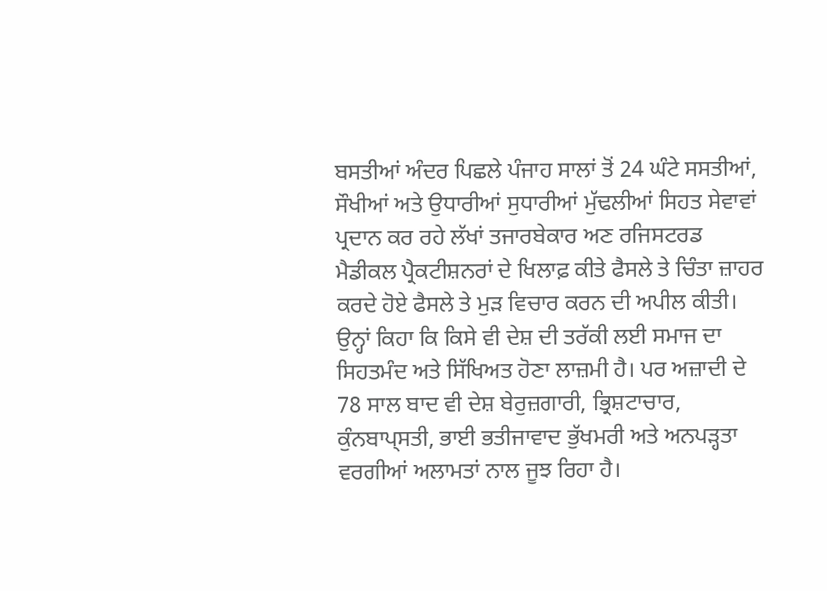ਬਸਤੀਆਂ ਅੰਦਰ ਪਿਛਲੇ ਪੰਜਾਹ ਸਾਲਾਂ ਤੋਂ 24 ਘੰਟੇ ਸਸਤੀਆਂ, ਸੌਖੀਆਂ ਅਤੇ ਉਧਾਰੀਆਂ ਸੁਧਾਰੀਆਂ ਮੁੱਢਲੀਆਂ ਸਿਹਤ ਸੇਵਾਵਾਂ ਪ੍ਰਦਾਨ ਕਰ ਰਹੇ ਲੱਖਾਂ ਤਜਾਰਬੇਕਾਰ ਅਣ ਰਜਿਸਟਰਡ ਮੈਡੀਕਲ ਪ੍ਰੈਕਟੀਸ਼ਨਰਾਂ ਦੇ ਖਿਲਾਫ਼ ਕੀਤੇ ਫੈਸਲੇ ਤੇ ਚਿੰਤਾ ਜ਼ਾਹਰ ਕਰਦੇ ਹੋਏ ਫੈਸਲੇ ਤੇ ਮੁੜ ਵਿਚਾਰ ਕਰਨ ਦੀ ਅਪੀਲ ਕੀਤੀ। ਉਨ੍ਹਾਂ ਕਿਹਾ ਕਿ ਕਿਸੇ ਵੀ ਦੇਸ਼ ਦੀ ਤਰੱਕੀ ਲਈ ਸਮਾਜ ਦਾ ਸਿਹਤਮੰਦ ਅਤੇ ਸਿੱਖਿਅਤ ਹੋਣਾ ਲਾਜ਼ਮੀ ਹੈ। ਪਰ ਅਜ਼ਾਦੀ ਦੇ 78 ਸਾਲ ਬਾਦ ਵੀ ਦੇਸ਼ ਬੇਰੁਜ਼ਗਾਰੀ, ਭ੍ਰਿਸ਼ਟਾਚਾਰ, ਕੁੰਨਬਾਪ੍ਸਤੀ, ਭਾਈ ਭਤੀਜਾਵਾਦ ਭੁੱਖਮਰੀ ਅਤੇ ਅਨਪੜ੍ਹਤਾ ਵਰਗੀਆਂ ਅਲਾਮਤਾਂ ਨਾਲ ਜੂਝ ਰਿਹਾ ਹੈ।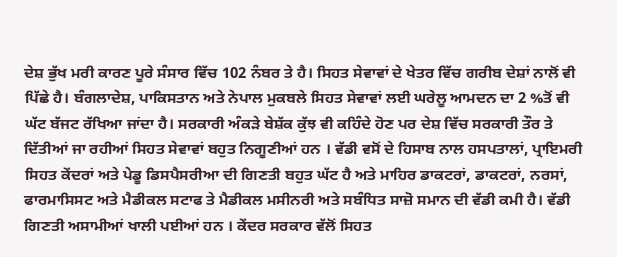ਦੇਸ਼ ਭੁੱਖ ਮਰੀ ਕਾਰਣ ਪੂਰੇ ਸੰਸਾਰ ਵਿੱਚ 102 ਨੰਬਰ ਤੇ ਹੈ। ਸਿਹਤ ਸੇਵਾਵਾਂ ਦੇ ਖੇਤਰ ਵਿੱਚ ਗਰੀਬ ਦੇਸ਼ਾਂ ਨਾਲੋਂ ਵੀ ਪਿੱਛੇ ਹੈ। ਬੰਗਲਾਦੇਸ਼, ਪਾਕਿਸਤਾਨ ਅਤੇ ਨੇਪਾਲ ਮੁਕਬਲੇ ਸਿਹਤ ਸੇਵਾਵਾਂ ਲਈ ਘਰੇਲੂ ਆਮਦਨ ਦਾ 2 %ਤੋਂ ਵੀ ਘੱਟ ਬੱਜਟ ਰੱਖਿਆ ਜਾਂਦਾ ਹੈ। ਸਰਕਾਰੀ ਅੰਕੜੇ ਬੇਸ਼ੱਕ ਕੁੱਝ ਵੀ ਕਹਿੰਦੇ ਹੋਣ ਪਰ ਦੇਸ਼ ਵਿੱਚ ਸਰਕਾਰੀ ਤੌਰ ਤੇ ਦਿੱਤੀਆਂ ਜਾ ਰਹੀਆਂ ਸਿਹਤ ਸੇਵਾਵਾਂ ਬਹੁਤ ਨਿਗੂਣੀਆਂ ਹਨ । ਵੱਡੀ ਵਸੋਂ ਦੇ ਹਿਸਾਬ ਨਾਲ ਹਸਪਤਾਲਾਂ, ਪ੍ਰਾਇਮਰੀ ਸਿਹਤ ਕੇਂਦਰਾਂ ਅਤੇ ਪੇਡੂ ਡਿਸਪੈਸਰੀਆ ਦੀ ਗਿਣਤੀ ਬਹੁਤ ਘੱਟ ਹੈ ਅਤੇ ਮਾਹਿਰ ਡਾਕਟਰਾਂ, ਡਾਕਟਰਾਂ, ਨਰਸਾਂ, ਫਾਰਮਾਸਿਸਟ ਅਤੇ ਮੈਡੀਕਲ ਸਟਾਫ ਤੇ ਮੈਡੀਕਲ ਮਸੀਨਰੀ ਅਤੇ ਸਬੰਧਿਤ ਸਾਜ਼ੋ ਸਮਾਨ ਦੀ ਵੱਡੀ ਕਮੀ ਹੈ। ਵੱਡੀ ਗਿਣਤੀ ਅਸਾਮੀਆਂ ਖਾਲੀ ਪਈਆਂ ਹਨ । ਕੇਂਦਰ ਸਰਕਾਰ ਵੱਲੋਂ ਸਿਹਤ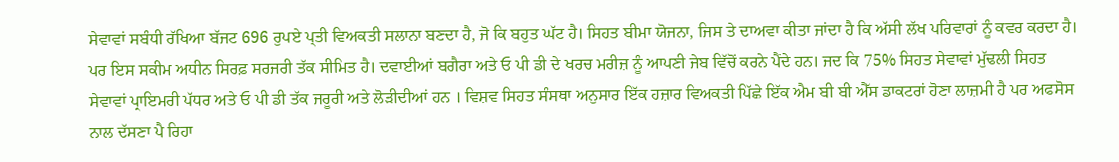ਸੇਵਾਵਾਂ ਸਬੰਧੀ ਰੱਖਿਆ ਬੱਜਟ 696 ਰੁਪਏ ਪ੍ਤੀ ਵਿਅਕਤੀ ਸਲਾਨਾ ਬਣਦਾ ਹੈ, ਜੋ ਕਿ ਬਹੁਤ ਘੱਟ ਹੈ। ਸਿਹਤ ਬੀਮਾ ਯੋਜਨਾ, ਜਿਸ ਤੇ ਦਾਅਵਾ ਕੀਤਾ ਜਾਂਦਾ ਹੈ ਕਿ ਅੱਸੀ ਲੱਖ ਪਰਿਵਾਰਾਂ ਨੂੰ ਕਵਰ ਕਰਦਾ ਹੈ। ਪਰ ਇਸ ਸਕੀਮ ਅਧੀਨ ਸਿਰਫ਼ ਸਰਜਰੀ ਤੱਕ ਸੀਮਿਤ ਹੈ। ਦਵਾਈਆਂ ਬਗੈਰਾ ਅਤੇ ਓ ਪੀ ਡੀ ਦੇ ਖਰਚ ਮਰੀਜ਼ ਨੂੰ ਆਪਣੀ ਜੇਬ ਵਿੱਚੋਂ ਕਰਨੇ ਪੈਂਦੇ ਹਨ। ਜਦ ਕਿ 75% ਸਿਹਤ ਸੇਵਾਵਾਂ ਮੁੱਢਲੀ ਸਿਹਤ ਸੇਵਾਵਾਂ ਪ੍ਰਾਇਮਰੀ ਪੱਧਰ ਅਤੇ ਓ ਪੀ ਡੀ ਤੱਕ ਜਰੂਰੀ ਅਤੇ ਲੋੜੀਦੀਆਂ ਹਨ । ਵਿਸ਼ਵ ਸਿਹਤ ਸੰਸਥਾ ਅਨੁਸਾਰ ਇੱਕ ਹਜ਼ਾਰ ਵਿਅਕਤੀ ਪਿੱਛੇ ਇੱਕ ਐਮ ਬੀ ਬੀ ਐੱਸ ਡਾਕਟਰਾਂ ਹੋਣਾ ਲਾਜ਼ਮੀ ਹੈ ਪਰ ਅਫਸੋਸ ਨਾਲ ਦੱਸਣਾ ਪੈ ਰਿਹਾ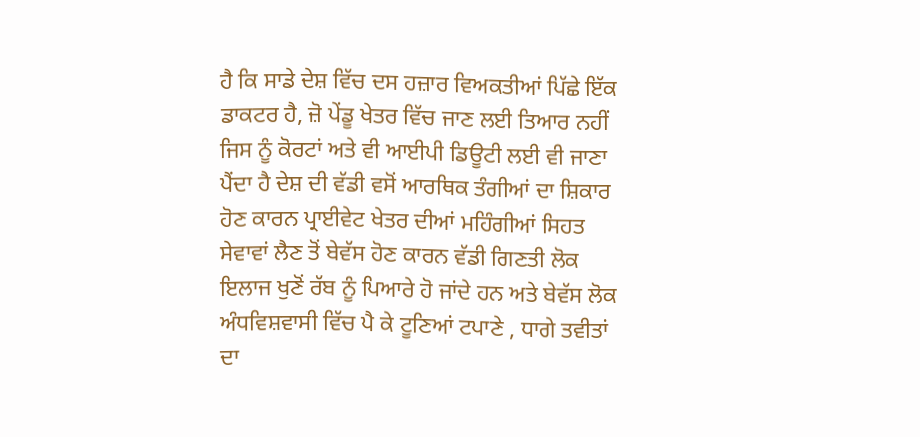ਹੈ ਕਿ ਸਾਡੇ ਦੇਸ਼ ਵਿੱਚ ਦਸ ਹਜ਼ਾਰ ਵਿਅਕਤੀਆਂ ਪਿੱਛੇ ਇੱਕ ਡਾਕਟਰ ਹੈ, ਜ਼ੋ ਪੇਂਡੂ ਖੇਤਰ ਵਿੱਚ ਜਾਣ ਲਈ ਤਿਆਰ ਨਹੀਂ ਜਿਸ ਨੂੰ ਕੋਰਟਾਂ ਅਤੇ ਵੀ ਆਈਪੀ ਡਿਊਟੀ ਲਈ ਵੀ ਜਾਣਾ ਪੈਂਦਾ ਹੈ ਦੇਸ਼ ਦੀ ਵੱਡੀ ਵਸੋਂ ਆਰਥਿਕ ਤੰਗੀਆਂ ਦਾ ਸ਼ਿਕਾਰ ਹੋਣ ਕਾਰਨ ਪ੍ਰਾਈਵੇਟ ਖੇਤਰ ਦੀਆਂ ਮਹਿੰਗੀਆਂ ਸਿਹਤ ਸੇਵਾਵਾਂ ਲੈਣ ਤੋਂ ਬੇਵੱਸ ਹੋਣ ਕਾਰਨ ਵੱਡੀ ਗਿਣਤੀ ਲੋਕ ਇਲਾਜ ਖੁਣੋਂ ਰੱਬ ਨੂੰ ਪਿਆਰੇ ਹੋ ਜਾਂਦੇ ਹਨ ਅਤੇ ਬੇਵੱਸ ਲੋਕ ਅੰਧਵਿਸ਼ਵਾਸੀ ਵਿੱਚ ਪੈ ਕੇ ਟੂਣਿਆਂ ਟਪਾਣੇ , ਧਾਗੇ ਤਵੀਤਾਂ ਦਾ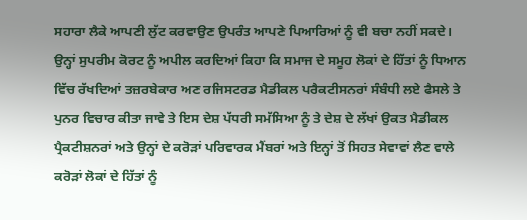ਸਹਾਰਾ ਲੈਕੇ ਆਪਣੀ ਲੁੱਟ ਕਰਵਾਉਣ ਉਪਰੰਤ ਆਪਣੇ ਪਿਆਰਿਆਂ ਨੂੰ ਵੀ ਬਚਾ ਨਹੀਂ ਸਕਦੇ। ਉਨ੍ਹਾਂ ਸੁਪਰੀਮ ਕੋਰਟ ਨੂੰ ਅਪੀਲ ਕਰਦਿਆਂ ਕਿਹਾ ਕਿ ਸਮਾਜ ਦੇ ਸਮੂਹ ਲੋਕਾਂ ਦੇ ਹਿੱਤਾਂ ਨੂੰ ਧਿਆਨ ਵਿੱਚ ਰੱਖਦਿਆਂ ਤਜ਼ਰਬੇਕਾਰ ਅਣ ਰਜਿਸਟਰਡ ਮੈਡੀਕਲ ਪਰੈਕਟੀਸਨਰਾਂ ਸੰਬੰਧੀ ਲਏ ਫੈਸਲੇ ਤੇ ਪੁਨਰ ਵਿਚਾਰ ਕੀਤਾ ਜਾਵੇ ਤੇ ਇਸ ਦੇਸ਼ ਪੱਧਰੀ ਸਮੱਸਿਆ ਨੂੰ ਤੇ ਦੇਸ਼ ਦੇ ਲੱਖਾਂ ਉਕਤ ਮੈਡੀਕਲ ਪ੍ਰੈਕਟੀਸ਼ਨਰਾਂ ਅਤੇ ਉਨ੍ਹਾਂ ਦੇ ਕਰੋੜਾਂ ਪਰਿਵਾਰਕ ਮੈਂਬਰਾਂ ਅਤੇ ਇਨ੍ਹਾਂ ਤੋਂ ਸਿਹਤ ਸੇਵਾਵਾਂ ਲੈਣ ਵਾਲੇ ਕਰੋੜਾਂ ਲੋਕਾਂ ਦੇ ਹਿੱਤਾਂ ਨੂੰ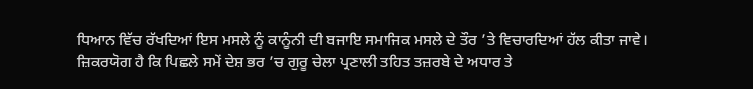ਧਿਆਨ ਵਿੱਚ ਰੱਖਦਿਆਂ ਇਸ ਮਸਲੇ ਨੂੰ ਕਾਨੂੰਨੀ ਦੀ ਬਜਾਇ ਸਮਾਜਿਕ ਮਸਲੇ ਦੇ ਤੌਰ ’ਤੇ ਵਿਚਾਰਦਿਆਂ ਹੱਲ ਕੀਤਾ ਜਾਵੇ।
ਜ਼ਿਕਰਯੋਗ ਹੈ ਕਿ ਪਿਛਲੇ ਸਮੇਂ ਦੇਸ਼ ਭਰ ’ਚ ਗੁਰੂ ਚੇਲਾ ਪ੍ਰਣਾਲੀ ਤਹਿਤ ਤਜ਼ਰਬੇ ਦੇ ਅਧਾਰ ਤੇ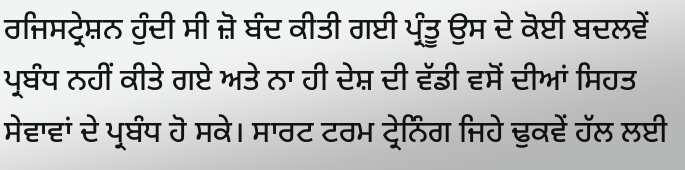ਰਜਿਸਟ੍ਰੇਸ਼ਨ ਹੁੰਦੀ ਸੀ ਜ਼ੋ ਬੰਦ ਕੀਤੀ ਗਈ ਪ੍ਰੰਤੂ ਉਸ ਦੇ ਕੋਈ ਬਦਲਵੇਂ ਪ੍ਰਬੰਧ ਨਹੀਂ ਕੀਤੇ ਗਏ ਅਤੇ ਨਾ ਹੀ ਦੇਸ਼ ਦੀ ਵੱਡੀ ਵਸੋਂ ਦੀਆਂ ਸਿਹਤ ਸੇਵਾਵਾਂ ਦੇ ਪ੍ਰਬੰਧ ਹੋ ਸਕੇ। ਸਾਰਟ ਟਰਮ ਟ੍ਰੇਨਿੰਗ ਜਿਹੇ ਢੁਕਵੇਂ ਹੱਲ ਲਈ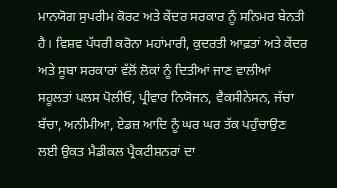ਮਾਨਯੋਗ ਸੁਪਰੀਮ ਕੋਰਟ ਅਤੇ ਕੇਂਦਰ ਸਰਕਾਰ ਨੂੰ ਸਨਿਮਰ ਬੇਨਤੀ ਹੈ। ਵਿਸ਼ਵ ਪੱਧਰੀ ਕਰੋਨਾ ਮਹਾਂਮਾਰੀ, ਕੁਦਰਤੀ ਆਫ਼ਤਾਂ ਅਤੇ ਕੇਂਦਰ ਅਤੇ ਸੂਬਾ ਸਰਕਾਰਾਂ ਵੱਲੋਂ ਲੋਕਾਂ ਨੂੰ ਦਿਤੀਆਂ ਜਾਣ ਵਾਲੀਆਂ ਸਹੂਲਤਾਂ ਪਲਸ ਪੋਲੀਓ, ਪ੍ਰੀਵਾਰ ਨਿਯੋਜਨ, ਵੈਕਸੀਨੇਸਨ, ਜੱਚਾ ਬੱਚਾ, ਅਨੀਮੀਆ, ਏਡਜ਼ ਆਦਿ ਨੂੰ ਘਰ ਘਰ ਤੱਕ ਪਹੁੰਚਾਉਣ ਲਈ ਉਕਤ ਮੈਡੀਕਲ ਪ੍ਰੈਕਟੀਸ਼ਨਰਾਂ ਦਾ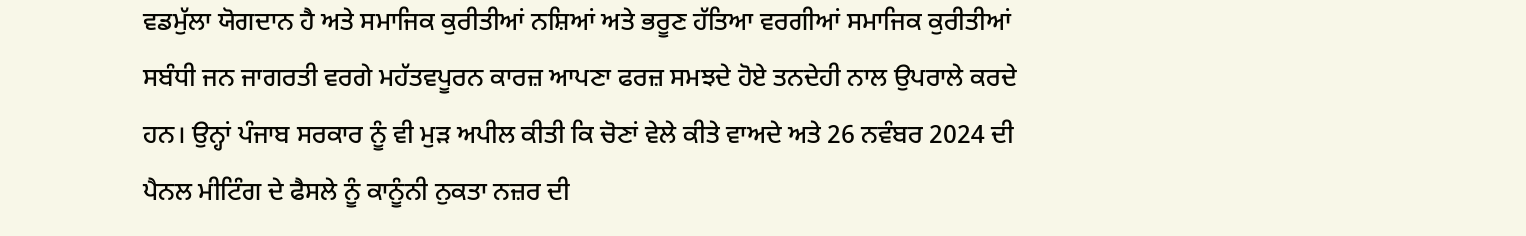ਵਡਮੁੱਲਾ ਯੋਗਦਾਨ ਹੈ ਅਤੇ ਸਮਾਜਿਕ ਕੁਰੀਤੀਆਂ ਨਸ਼ਿਆਂ ਅਤੇ ਭਰੂਣ ਹੱਤਿਆ ਵਰਗੀਆਂ ਸਮਾਜਿਕ ਕੁਰੀਤੀਆਂ ਸਬੰਧੀ ਜਨ ਜਾਗਰਤੀ ਵਰਗੇ ਮਹੱਤਵਪੂਰਨ ਕਾਰਜ਼ ਆਪਣਾ ਫਰਜ਼ ਸਮਝਦੇ ਹੋਏ ਤਨਦੇਹੀ ਨਾਲ ਉਪਰਾਲੇ ਕਰਦੇ ਹਨ। ਉਨ੍ਹਾਂ ਪੰਜਾਬ ਸਰਕਾਰ ਨੂੰ ਵੀ ਮੁੜ ਅਪੀਲ ਕੀਤੀ ਕਿ ਚੋਣਾਂ ਵੇਲੇ ਕੀਤੇ ਵਾਅਦੇ ਅਤੇ 26 ਨਵੰਬਰ 2024 ਦੀ ਪੈਨਲ ਮੀਟਿੰਗ ਦੇ ਫੈਸਲੇ ਨੂੰ ਕਾਨੂੰਨੀ ਨੁਕਤਾ ਨਜ਼ਰ ਦੀ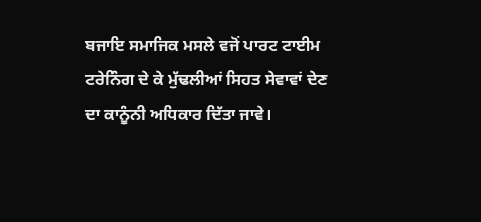ਬਜਾਇ ਸਮਾਜਿਕ ਮਸਲੇ ਵਜੋਂ ਪਾਰਟ ਟਾਈਮ ਟਰੇਨਿੰਗ ਦੇ ਕੇ ਮੁੱਢਲੀਆਂ ਸਿਹਤ ਸੇਵਾਵਾਂ ਦੇਣ ਦਾ ਕਾਨੂੰਨੀ ਅਧਿਕਾਰ ਦਿੱਤਾ ਜਾਵੇ।